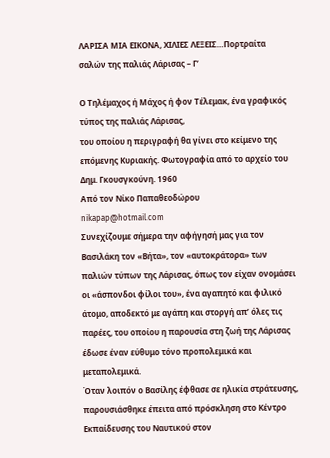ΛΑΡΙΣΑ ΜΙΑ ΕΙΚΟΝΑ, ΧΙΛΙΕΣ ΛΕΞΕΙΣ…Πορτραίτα σαλών της παλιάς Λάρισας – Γ’

Ο Τηλέμαχος ή Μάχος ή φον Τέλεμακ, ένα γραφικός τύπος της παλιάς Λάρισας,
του οποίου η περιγραφή θα γίνει στο κείμενο της επόμενης Κυριακής. Φωτογραφία από το αρχείο του Δημ. Γκουσγκούνη. 1960
Από τον Νίκο Παπαθεοδώρου
nikapap@hotmail.com
Συνεχίζουμε σήμερα την αφήγησή μας για τον Βασιλάκη τον «Βήτα», τον «αυτοκράτορα» των παλιών τύπων της Λάρισας, όπως τον είχαν ονομάσει οι «άσπονδοι φίλοι του», ένα αγαπητό και φιλικό άτομο, αποδεκτό με αγάπη και στοργή απ’ όλες τις παρέες, του οποίου η παρουσία στη ζωή της Λάρισας έδωσε έναν εύθυμο τόνο προπολεμικά και μεταπολεμικά.
Όταν λοιπόν ο Βασίλης έφθασε σε ηλικία στράτευσης, παρουσιάσθηκε έπειτα από πρόσκληση στο Κέντρο Εκπαίδευσης του Ναυτικού στον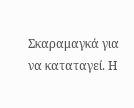Σκαραμαγκά για να καταταγεί. Η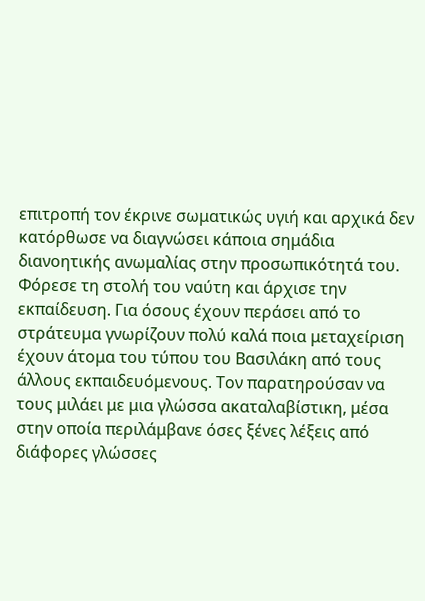επιτροπή τον έκρινε σωματικώς υγιή και αρχικά δεν κατόρθωσε να διαγνώσει κάποια σημάδια διανοητικής ανωμαλίας στην προσωπικότητά του. Φόρεσε τη στολή του ναύτη και άρχισε την εκπαίδευση. Για όσους έχουν περάσει από το στράτευμα γνωρίζουν πολύ καλά ποια μεταχείριση έχουν άτομα του τύπου του Βασιλάκη από τους άλλους εκπαιδευόμενους. Τον παρατηρούσαν να τους μιλάει με μια γλώσσα ακαταλαβίστικη, μέσα στην οποία περιλάμβανε όσες ξένες λέξεις από διάφορες γλώσσες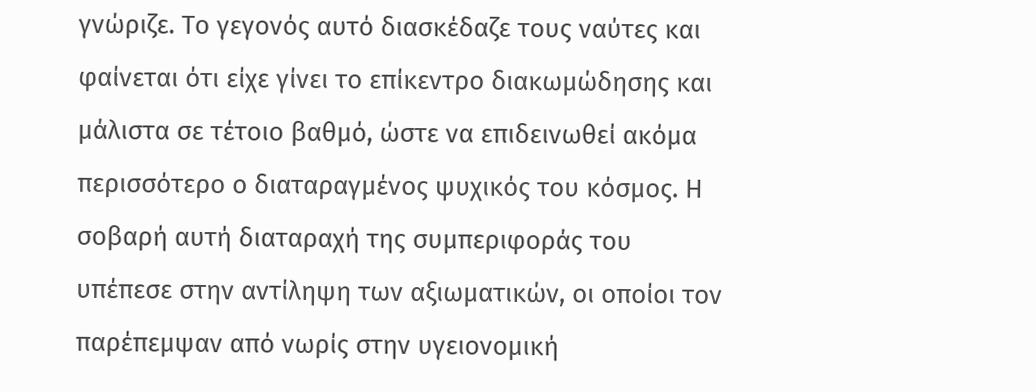γνώριζε. Το γεγονός αυτό διασκέδαζε τους ναύτες και φαίνεται ότι είχε γίνει το επίκεντρο διακωμώδησης και μάλιστα σε τέτοιο βαθμό, ώστε να επιδεινωθεί ακόμα περισσότερο ο διαταραγμένος ψυχικός του κόσμος. Η σοβαρή αυτή διαταραχή της συμπεριφοράς του υπέπεσε στην αντίληψη των αξιωματικών, οι οποίοι τον παρέπεμψαν από νωρίς στην υγειονομική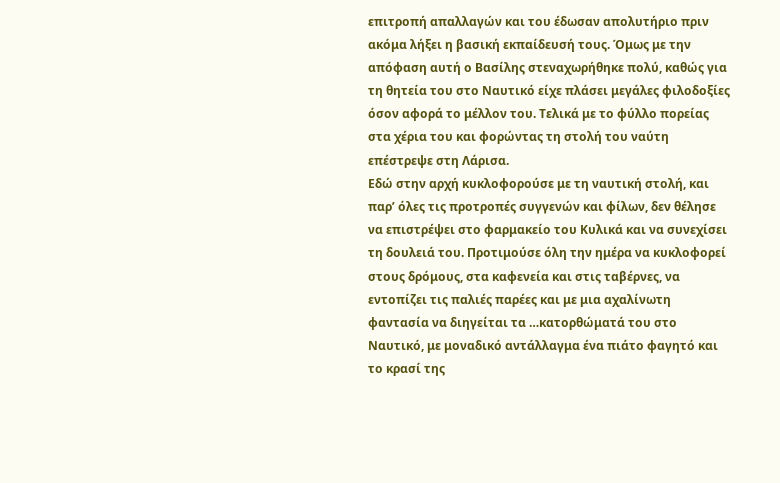επιτροπή απαλλαγών και του έδωσαν απολυτήριο πριν ακόμα λήξει η βασική εκπαίδευσή τους. Όμως με την απόφαση αυτή ο Βασίλης στεναχωρήθηκε πολύ, καθώς για τη θητεία του στο Ναυτικό είχε πλάσει μεγάλες φιλοδοξίες όσον αφορά το μέλλον του. Τελικά με το φύλλο πορείας στα χέρια του και φορώντας τη στολή του ναύτη επέστρεψε στη Λάρισα.
Εδώ στην αρχή κυκλοφορούσε με τη ναυτική στολή, και παρ’ όλες τις προτροπές συγγενών και φίλων, δεν θέλησε να επιστρέψει στο φαρμακείο του Κυλικά και να συνεχίσει τη δουλειά του. Προτιμούσε όλη την ημέρα να κυκλοφορεί στους δρόμους, στα καφενεία και στις ταβέρνες, να εντοπίζει τις παλιές παρέες και με μια αχαλίνωτη φαντασία να διηγείται τα …κατορθώματά του στο Ναυτικό, με μοναδικό αντάλλαγμα ένα πιάτο φαγητό και το κρασί της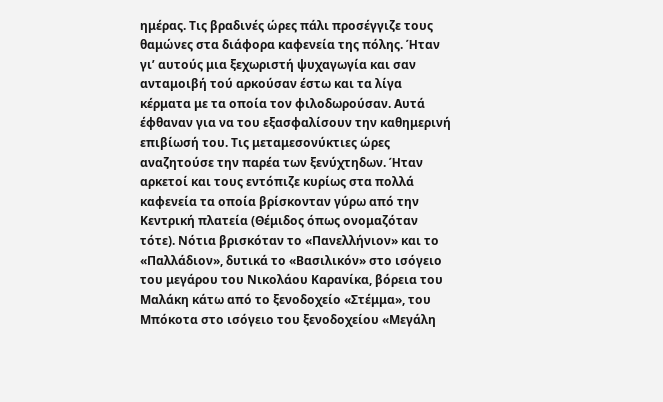ημέρας. Τις βραδινές ώρες πάλι προσέγγιζε τους θαμώνες στα διάφορα καφενεία της πόλης. Ήταν γι’ αυτούς μια ξεχωριστή ψυχαγωγία και σαν ανταμοιβή τού αρκούσαν έστω και τα λίγα κέρματα με τα οποία τον φιλοδωρούσαν. Αυτά έφθαναν για να του εξασφαλίσουν την καθημερινή επιβίωσή του. Τις μεταμεσονύκτιες ώρες αναζητούσε την παρέα των ξενύχτηδων. Ήταν αρκετοί και τους εντόπιζε κυρίως στα πολλά καφενεία τα οποία βρίσκονταν γύρω από την Κεντρική πλατεία (Θέμιδος όπως ονομαζόταν τότε). Νότια βρισκόταν το «Πανελλήνιον» και το «Παλλάδιον», δυτικά το «Βασιλικόν» στο ισόγειο του μεγάρου του Νικολάου Καρανίκα, βόρεια του Μαλάκη κάτω από το ξενοδοχείο «Στέμμα», του Μπόκοτα στο ισόγειο του ξενοδοχείου «Μεγάλη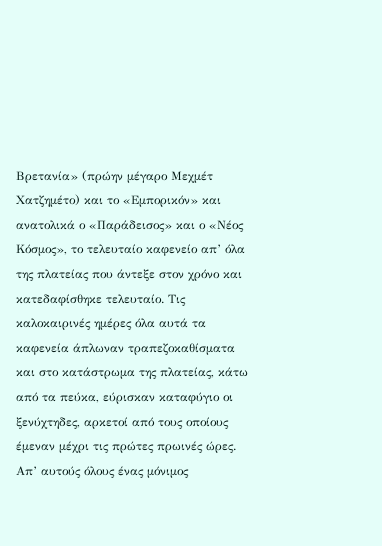Βρετανία» (πρώην μέγαρο Μεχμέτ Χατζημέτο) και το «Εμπορικόν» και ανατολικά ο «Παράδεισος» και ο «Νέος Κόσμος», το τελευταίο καφενείο απ’ όλα της πλατείας που άντεξε στον χρόνο και κατεδαφίσθηκε τελευταίο. Τις καλοκαιρινές ημέρες όλα αυτά τα καφενεία άπλωναν τραπεζοκαθίσματα και στο κατάστρωμα της πλατείας, κάτω από τα πεύκα, εύρισκαν καταφύγιο οι ξενύχτηδες, αρκετοί από τους οποίους έμεναν μέχρι τις πρώτες πρωινές ώρες. Απ’ αυτούς όλους ένας μόνιμος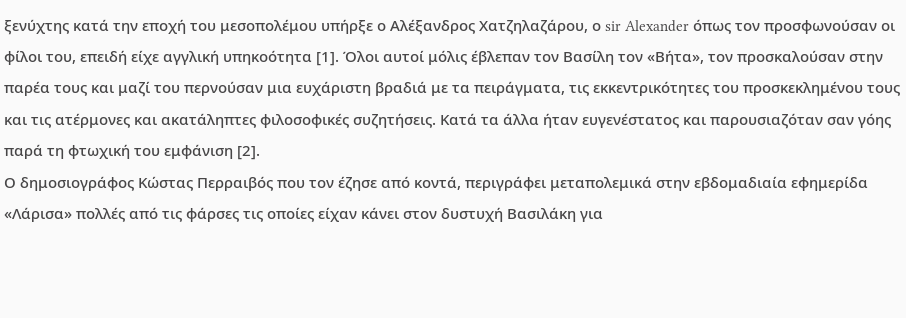ξενύχτης κατά την εποχή του μεσοπολέμου υπήρξε ο Αλέξανδρος Χατζηλαζάρου, ο sir Alexander όπως τον προσφωνούσαν οι φίλοι του, επειδή είχε αγγλική υπηκοότητα [1]. Όλοι αυτοί μόλις έβλεπαν τον Βασίλη τον «Βήτα», τον προσκαλούσαν στην παρέα τους και μαζί του περνούσαν μια ευχάριστη βραδιά με τα πειράγματα, τις εκκεντρικότητες του προσκεκλημένου τους και τις ατέρμονες και ακατάληπτες φιλοσοφικές συζητήσεις. Κατά τα άλλα ήταν ευγενέστατος και παρουσιαζόταν σαν γόης παρά τη φτωχική του εμφάνιση [2].
Ο δημοσιογράφος Κώστας Περραιβός που τον έζησε από κοντά, περιγράφει μεταπολεμικά στην εβδομαδιαία εφημερίδα «Λάρισα» πολλές από τις φάρσες τις οποίες είχαν κάνει στον δυστυχή Βασιλάκη για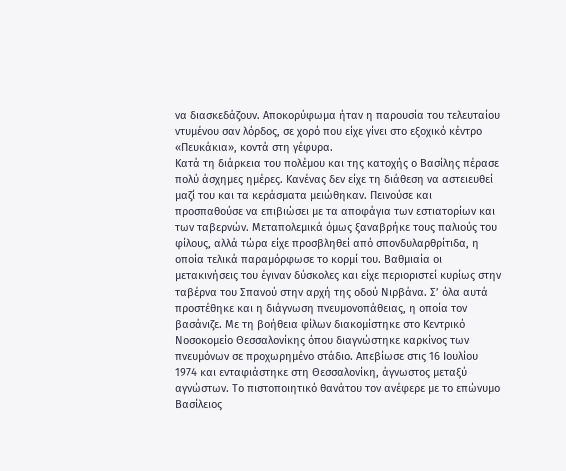να διασκεδάζουν. Αποκορύφωμα ήταν η παρουσία του τελευταίου ντυμένου σαν λόρδος, σε χορό που είχε γίνει στο εξοχικό κέντρο «Πευκάκια», κοντά στη γέφυρα.
Κατά τη διάρκεια του πολέμου και της κατοχής ο Βασίλης πέρασε πολύ άσχημες ημέρες. Κανένας δεν είχε τη διάθεση να αστειευθεί μαζί του και τα κεράσματα μειώθηκαν. Πεινούσε και προσπαθούσε να επιβιώσει με τα αποφάγια των εστιατορίων και των ταβερνών. Μεταπολεμικά όμως ξαναβρήκε τους παλιούς του φίλους, αλλά τώρα είχε προσβληθεί από σπονδυλαρθρίτιδα, η οποία τελικά παραμόρφωσε το κορμί του. Βαθμιαία οι μετακινήσεις του έγιναν δύσκολες και είχε περιοριστεί κυρίως στην ταβέρνα του Σπανού στην αρχή της οδού Νιρβάνα. Σ’ όλα αυτά προστέθηκε και η διάγνωση πνευμονοπάθειας, η οποία τον βασάνιζε. Με τη βοήθεια φίλων διακομίστηκε στο Κεντρικό Νοσοκομείο Θεσσαλονίκης όπου διαγνώστηκε καρκίνος των πνευμόνων σε προχωρημένο στάδιο. Απεβίωσε στις 16 Ιουλίου 1974 και ενταφιάστηκε στη Θεσσαλονίκη, άγνωστος μεταξύ αγνώστων. Το πιστοποιητικό θανάτου τον ανέφερε με το επώνυμο Βασίλειος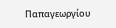Παπαγεωργίου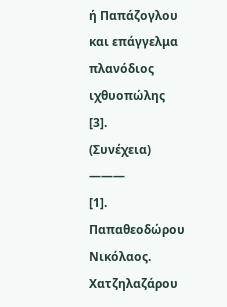ή Παπάζογλου και επάγγελμα πλανόδιος ιχθυοπώλης [3].
(Συνέχεια)
———
[1]. Παπαθεοδώρου Νικόλαος. Χατζηλαζάρου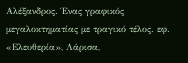Αλέξανδρος. Ένας γραφικός μεγαλοκτηματίας με τραγικό τέλος. εφ. «Ελευθερία», Λάρισα,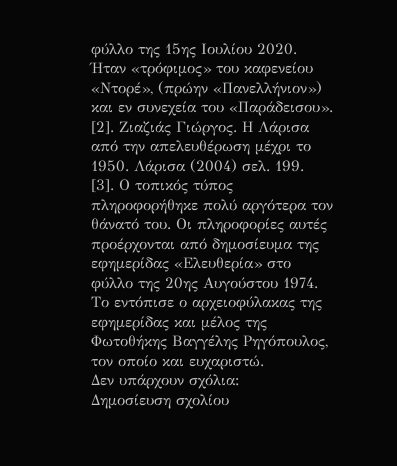φύλλο της 15ης Ιουλίου 2020. Ήταν «τρόφιμος» του καφενείου «Ντορέ», (πρώην «Πανελλήνιον») και εν συνεχεία του «Παράδεισου».
[2]. Ζιαζιάς Γιώργος. Η Λάρισα από την απελευθέρωση μέχρι το 1950. Λάρισα (2004) σελ. 199.
[3]. Ο τοπικός τύπος πληροφορήθηκε πολύ αργότερα τον θάνατό του. Οι πληροφορίες αυτές προέρχονται από δημοσίευμα της εφημερίδας «Ελευθερία» στο φύλλο της 20ης Αυγούστου 1974. Το εντόπισε ο αρχειοφύλακας της εφημερίδας και μέλος της Φωτοθήκης Βαγγέλης Ρηγόπουλος, τον οποίο και ευχαριστώ.
Δεν υπάρχουν σχόλια:
Δημοσίευση σχολίου